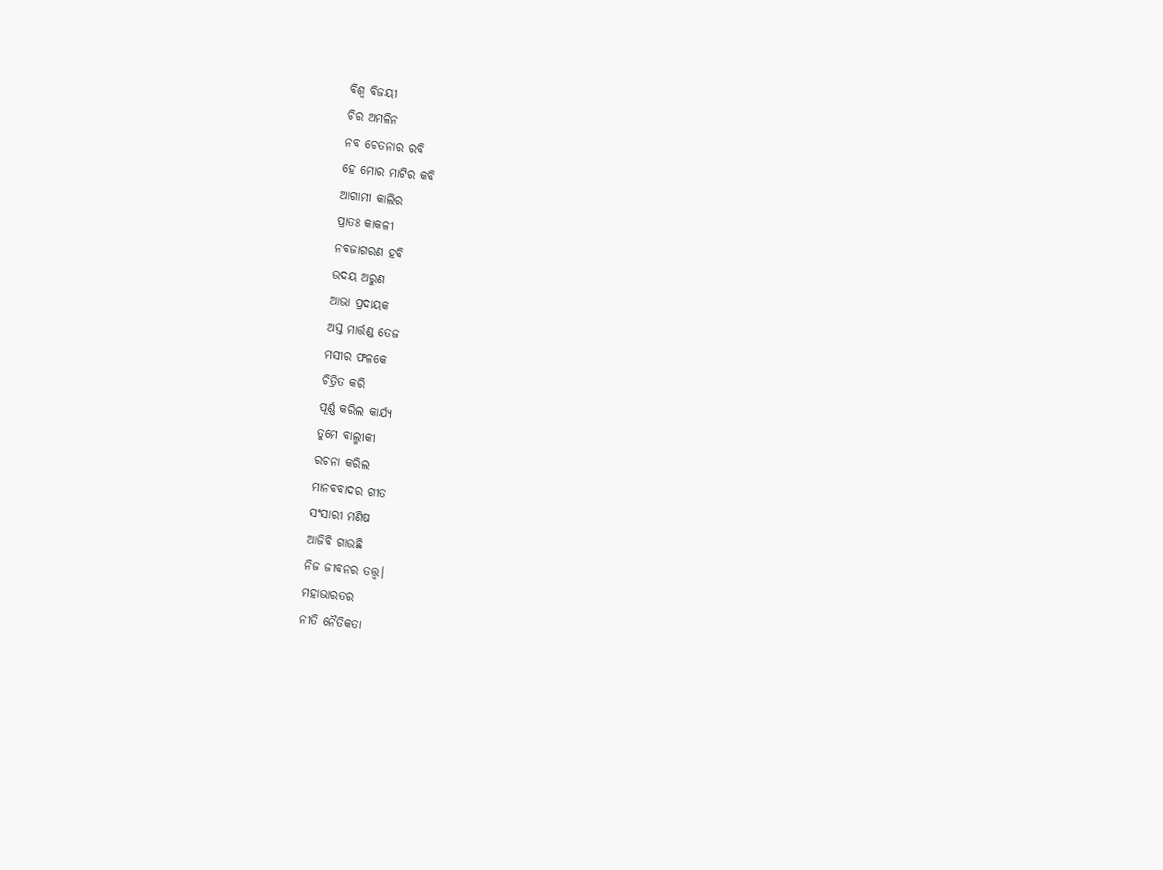ବିଶ୍ବ ବିଜୟୀ
ଚିର ଅମଳିନ
ନବ ଚେତନାର ରବି
ହେ ମୋର ମାଟିର କବି
ଆଗାମୀ କାଲିର
ପ୍ରାତଃ କାକଳୀ
ନବଜାଗରଣ ହବି
ଉଦୟ ଅରୁଣ
ଆଭା ପ୍ରଦାୟକ
ଅସ୍ତ ମାର୍ତ୍ତଣ୍ଡ ତେଜ
ମସୀର ଫଳକେ
ଚିତ୍ରିତ କରି
ପୂର୍ଣ୍ଣ କରିଲ କାର୍ଯ୍ୟ
ତୁମେ ବାଲ୍ମୀକୀ
ରଚନା କରିଲ
ମାନବବାଦର ଗୀତ
ସଂସାରୀ ମଣିଷ
ଆଜିବି ଗାଉଛି
ନିଜ ଜୀବନର ତତ୍ତ୍ବ।
ମହାଭାରତର
ନୀତି ନୈତିକତା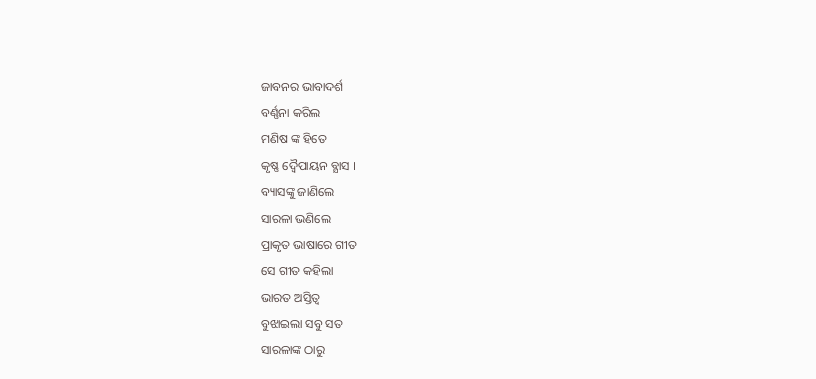ଜାବନର ଭାବାଦର୍ଶ
ବର୍ଣ୍ଣନା କରିଲ
ମଣିଷ ଙ୍କ ହିତେ
କୃଷ୍ଣ ଦ୍ଵୈପାୟନ ବ୍ଯାସ ।
ବ୍ୟାସଙ୍କୁ ଜାଣିଲେ
ସାରଳା ଭଣିଲେ
ପ୍ରାକୃତ ଭାଷାରେ ଗୀତ
ସେ ଗୀତ କହିଲା
ଭାରତ ଅସ୍ତିତ୍ବ
ବୁଝାଇଲା ସବୁ ସତ
ସାରଳାଙ୍କ ଠାରୁ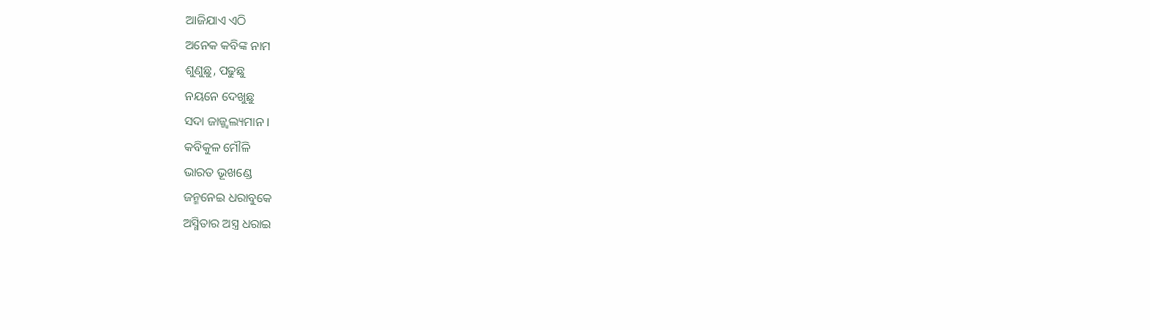ଆଜିଯାଏ ଏଠି
ଅନେକ କବିଙ୍କ ନାମ
ଶୁଣୁଛୁ, ପଢୁଛୁ
ନୟନେ ଦେଖୁଛୁ
ସଦା ଜାଜ୍ଜ୍ୱଲ୍ୟମାନ ।
କବିକୁଳ ମୌଳି
ଭାରତ ଭୂଖଣ୍ଡେ
ଜନ୍ମନେଇ ଧରାବୁକେ
ଅସ୍ମିତାର ଅସ୍ତ୍ର ଧରାଇ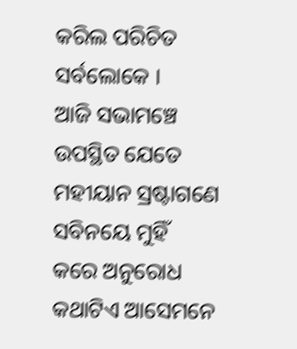କରିଲ ପରିଚିତ
ସର୍ବଲୋକେ ।
ଆଜି ସଭାମଞ୍ଚେ
ଉପସ୍ଥିତ ଯେତେ
ମହୀୟାନ ସ୍ରଷ୍ଟାଗଣେ
ସବିନୟେ ମୁହିଁ
କରେ ଅନୁରୋଧ
କଥାଟିଏ ଆସେମନେ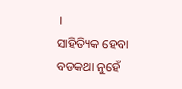।
ସାହିତ୍ୟିକ ହେବା
ବଡକଥା ନୁହେଁ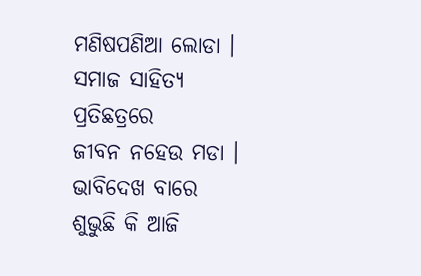ମଣିଷପଣିଆ ଲୋଡା ।
ସମାଜ ସାହିତ୍ୟ
ପ୍ରତିଛତ୍ରରେ
ଜୀବନ ନହେଉ ମଡା ।
ଭାବିଦେଖ ବାରେ
ଶୁଭୁଛି କି ଆଜି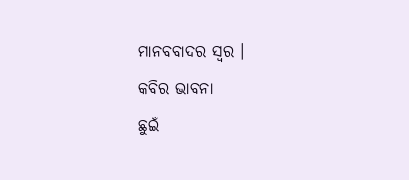ମାନବବାଦର ସ୍ବର ।
କବିର ଭାବନା
ଛୁଇଁ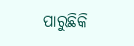ପାରୁଛିକି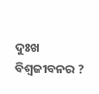ଦୁଃଖ ବିଶ୍ବଜୀବନର ?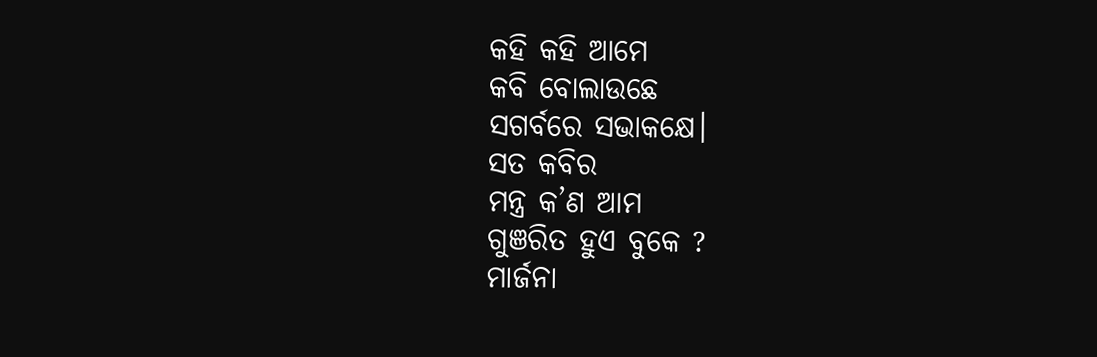କହି କହି ଆମେ
କବି ବୋଲାଉଛେ
ସଗର୍ବରେ ସଭାକକ୍ଷେ।
ସତ କବିର
ମନ୍ତ୍ର କ’ଣ ଆମ
ଗୁଞରିତ ହୁଏ ବୁକେ ?
ମାର୍ଜନା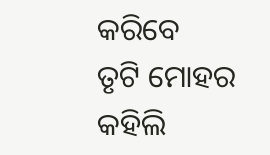କରିବେ
ତୃଟି ମୋହର
କହିଲି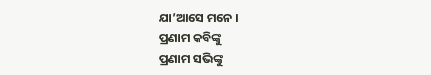ଯା’ଆସେ ମନେ ।
ପ୍ରଣାମ କବିଙ୍କୁ
ପ୍ରଣାମ ସଭିଙ୍କୁ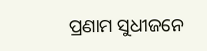ପ୍ରଣାମ ସୁଧୀଜନେ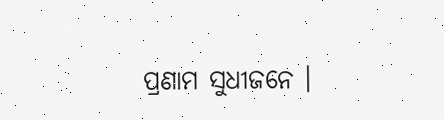ପ୍ରଣାମ ସୁଧୀଜନେ ।